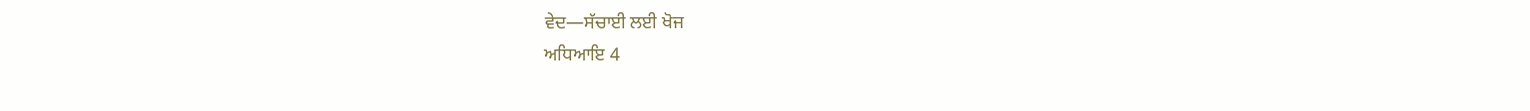ਵੇਦ—ਸੱਚਾਈ ਲਈ ਖੋਜ
ਅਧਿਆਇ 4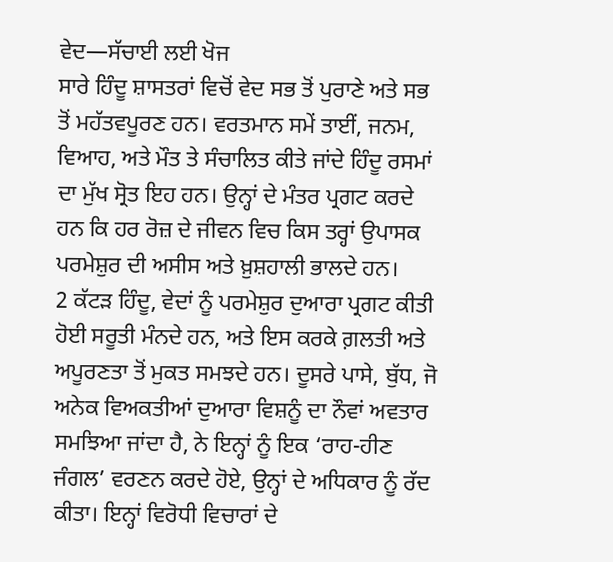ਵੇਦ—ਸੱਚਾਈ ਲਈ ਖੋਜ
ਸਾਰੇ ਹਿੰਦੂ ਸ਼ਾਸਤਰਾਂ ਵਿਚੋਂ ਵੇਦ ਸਭ ਤੋਂ ਪੁਰਾਣੇ ਅਤੇ ਸਭ ਤੋਂ ਮਹੱਤਵਪੂਰਣ ਹਨ। ਵਰਤਮਾਨ ਸਮੇਂ ਤਾਈਂ, ਜਨਮ, ਵਿਆਹ, ਅਤੇ ਮੌਤ ਤੇ ਸੰਚਾਲਿਤ ਕੀਤੇ ਜਾਂਦੇ ਹਿੰਦੂ ਰਸਮਾਂ ਦਾ ਮੁੱਖ ਸ੍ਰੋਤ ਇਹ ਹਨ। ਉਨ੍ਹਾਂ ਦੇ ਮੰਤਰ ਪ੍ਰਗਟ ਕਰਦੇ ਹਨ ਕਿ ਹਰ ਰੋਜ਼ ਦੇ ਜੀਵਨ ਵਿਚ ਕਿਸ ਤਰ੍ਹਾਂ ਉਪਾਸਕ ਪਰਮੇਸ਼ੁਰ ਦੀ ਅਸੀਸ ਅਤੇ ਖ਼ੁਸ਼ਹਾਲੀ ਭਾਲਦੇ ਹਨ।
2 ਕੱਟੜ ਹਿੰਦੂ, ਵੇਦਾਂ ਨੂੰ ਪਰਮੇਸ਼ੁਰ ਦੁਆਰਾ ਪ੍ਰਗਟ ਕੀਤੀ ਹੋਈ ਸਰੂਤੀ ਮੰਨਦੇ ਹਨ, ਅਤੇ ਇਸ ਕਰਕੇ ਗ਼ਲਤੀ ਅਤੇ ਅਪੂਰਣਤਾ ਤੋਂ ਮੁਕਤ ਸਮਝਦੇ ਹਨ। ਦੂਸਰੇ ਪਾਸੇ, ਬੁੱਧ, ਜੋ ਅਨੇਕ ਵਿਅਕਤੀਆਂ ਦੁਆਰਾ ਵਿਸ਼ਨੂੰ ਦਾ ਨੌਵਾਂ ਅਵਤਾਰ ਸਮਝਿਆ ਜਾਂਦਾ ਹੈ, ਨੇ ਇਨ੍ਹਾਂ ਨੂੰ ਇਕ ‘ਰਾਹ-ਹੀਣ ਜੰਗਲ’ ਵਰਣਨ ਕਰਦੇ ਹੋਏ, ਉਨ੍ਹਾਂ ਦੇ ਅਧਿਕਾਰ ਨੂੰ ਰੱਦ ਕੀਤਾ। ਇਨ੍ਹਾਂ ਵਿਰੋਧੀ ਵਿਚਾਰਾਂ ਦੇ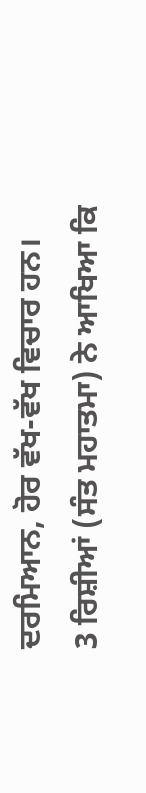ਦਰਮਿਆਨ, ਹੋਰ ਵੱਖ-ਵੱਖ ਵਿਚਾਰ ਹਨ।
3 ਰਿਸ਼ੀਆਂ (ਸੰਤ ਮਹਾਤਮਾ) ਨੇ ਆਖਿਆ ਕਿ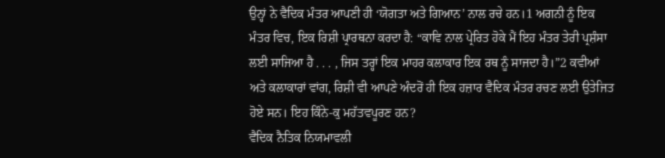ਉਨ੍ਹਾਂ ਨੇ ਵੈਦਿਕ ਮੰਤਰ ਆਪਣੀ ਹੀ ‘ਯੋਗਤਾ ਅਤੇ ਗਿਆਨ’ ਨਾਲ ਰਚੇ ਹਨ।1 ਅਗਨੀ ਨੂੰ ਇਕ ਮੰਤਰ ਵਿਚ, ਇਕ ਰਿਸ਼ੀ ਪ੍ਰਾਰਥਨਾ ਕਰਦਾ ਹੈ: “ਕਾਵਿ ਨਾਲ ਪ੍ਰੇਰਿਤ ਹੋਕੇ ਮੈਂ ਇਹ ਮੰਤਰ ਤੇਰੀ ਪ੍ਰਸ਼ੰਸਾ ਲਈ ਸਾਜਿਆ ਹੈ . . . , ਜਿਸ ਤਰ੍ਹਾਂ ਇਕ ਮਾਹਰ ਕਲਾਕਾਰ ਇਕ ਰਥ ਨੂੰ ਸਾਜਦਾ ਹੈ।”2 ਕਵੀਆਂ ਅਤੇ ਕਲਾਕਾਰਾਂ ਵਾਂਗ, ਰਿਸ਼ੀ ਵੀ ਆਪਣੇ ਅੰਦਰੋਂ ਹੀ ਇਕ ਹਜ਼ਾਰ ਵੈਦਿਕ ਮੰਤਰ ਰਚਣ ਲਈ ਉਤੇਜਿਤ ਹੋਏ ਸਨ। ਇਹ ਕਿੰਨੇ-ਕੁ ਮਹੱਤਵਪੂਰਣ ਹਨ?
ਵੈਦਿਕ ਨੈਤਿਕ ਨਿਯਮਾਵਲੀ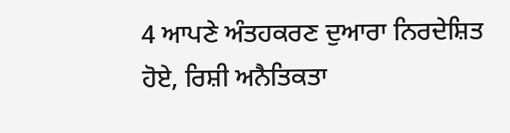4 ਆਪਣੇ ਅੰਤਹਕਰਣ ਦੁਆਰਾ ਨਿਰਦੇਸ਼ਿਤ ਹੋਏ, ਰਿਸ਼ੀ ਅਨੈਤਿਕਤਾ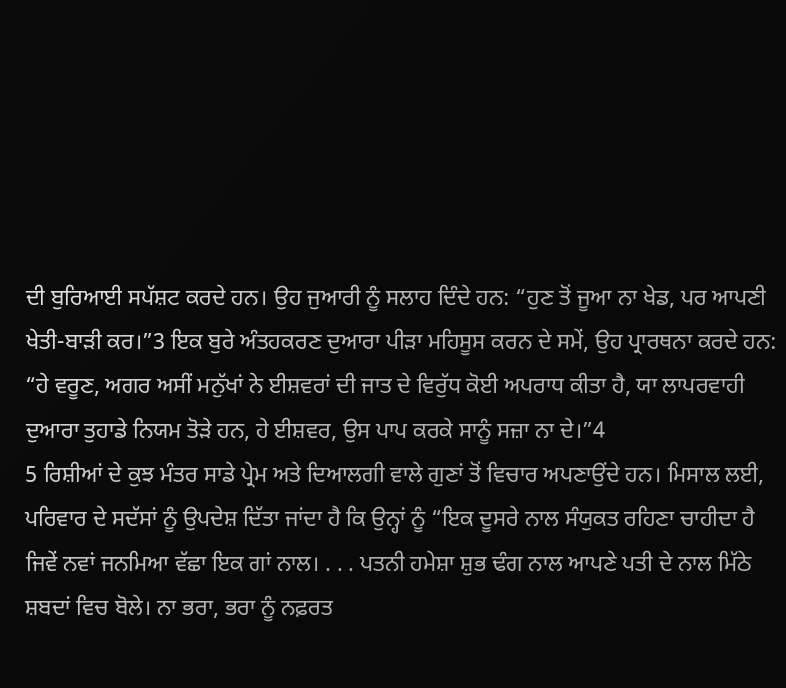ਦੀ ਬੁਰਿਆਈ ਸਪੱਸ਼ਟ ਕਰਦੇ ਹਨ। ਉਹ ਜੁਆਰੀ ਨੂੰ ਸਲਾਹ ਦਿੰਦੇ ਹਨ: “ਹੁਣ ਤੋਂ ਜੂਆ ਨਾ ਖੇਡ, ਪਰ ਆਪਣੀ ਖੇਤੀ-ਬਾੜੀ ਕਰ।”3 ਇਕ ਬੁਰੇ ਅੰਤਹਕਰਣ ਦੁਆਰਾ ਪੀੜਾ ਮਹਿਸੂਸ ਕਰਨ ਦੇ ਸਮੇਂ, ਉਹ ਪ੍ਰਾਰਥਨਾ ਕਰਦੇ ਹਨ: “ਹੇ ਵਰੂਣ, ਅਗਰ ਅਸੀਂ ਮਨੁੱਖਾਂ ਨੇ ਈਸ਼ਵਰਾਂ ਦੀ ਜਾਤ ਦੇ ਵਿਰੁੱਧ ਕੋਈ ਅਪਰਾਧ ਕੀਤਾ ਹੈ, ਯਾ ਲਾਪਰਵਾਹੀ ਦੁਆਰਾ ਤੁਹਾਡੇ ਨਿਯਮ ਤੋੜੇ ਹਨ, ਹੇ ਈਸ਼ਵਰ, ਉਸ ਪਾਪ ਕਰਕੇ ਸਾਨੂੰ ਸਜ਼ਾ ਨਾ ਦੇ।”4
5 ਰਿਸ਼ੀਆਂ ਦੇ ਕੁਝ ਮੰਤਰ ਸਾਡੇ ਪ੍ਰੇਮ ਅਤੇ ਦਿਆਲਗੀ ਵਾਲੇ ਗੁਣਾਂ ਤੋਂ ਵਿਚਾਰ ਅਪਣਾਉਂਦੇ ਹਨ। ਮਿਸਾਲ ਲਈ,
ਪਰਿਵਾਰ ਦੇ ਸਦੱਸਾਂ ਨੂੰ ਉਪਦੇਸ਼ ਦਿੱਤਾ ਜਾਂਦਾ ਹੈ ਕਿ ਉਨ੍ਹਾਂ ਨੂੰ “ਇਕ ਦੂਸਰੇ ਨਾਲ ਸੰਯੁਕਤ ਰਹਿਣਾ ਚਾਹੀਦਾ ਹੈ ਜਿਵੇਂ ਨਵਾਂ ਜਨਮਿਆ ਵੱਛਾ ਇਕ ਗਾਂ ਨਾਲ। . . . ਪਤਨੀ ਹਮੇਸ਼ਾ ਸ਼ੁਭ ਢੰਗ ਨਾਲ ਆਪਣੇ ਪਤੀ ਦੇ ਨਾਲ ਮਿੱਠੇ ਸ਼ਬਦਾਂ ਵਿਚ ਬੋਲੇ। ਨਾ ਭਰਾ, ਭਰਾ ਨੂੰ ਨਫ਼ਰਤ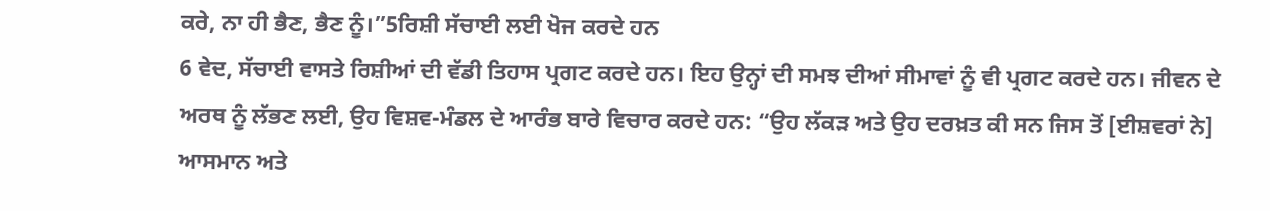ਕਰੇ, ਨਾ ਹੀ ਭੈਣ, ਭੈਣ ਨੂੰ।”5ਰਿਸ਼ੀ ਸੱਚਾਈ ਲਈ ਖੋਜ ਕਰਦੇ ਹਨ
6 ਵੇਦ, ਸੱਚਾਈ ਵਾਸਤੇ ਰਿਸ਼ੀਆਂ ਦੀ ਵੱਡੀ ਤਿਹਾਸ ਪ੍ਰਗਟ ਕਰਦੇ ਹਨ। ਇਹ ਉਨ੍ਹਾਂ ਦੀ ਸਮਝ ਦੀਆਂ ਸੀਮਾਵਾਂ ਨੂੰ ਵੀ ਪ੍ਰਗਟ ਕਰਦੇ ਹਨ। ਜੀਵਨ ਦੇ ਅਰਥ ਨੂੰ ਲੱਭਣ ਲਈ, ਉਹ ਵਿਸ਼ਵ-ਮੰਡਲ ਦੇ ਆਰੰਭ ਬਾਰੇ ਵਿਚਾਰ ਕਰਦੇ ਹਨ: “ਉਹ ਲੱਕੜ ਅਤੇ ਉਹ ਦਰਖ਼ਤ ਕੀ ਸਨ ਜਿਸ ਤੋਂ [ਈਸ਼ਵਰਾਂ ਨੇ] ਆਸਮਾਨ ਅਤੇ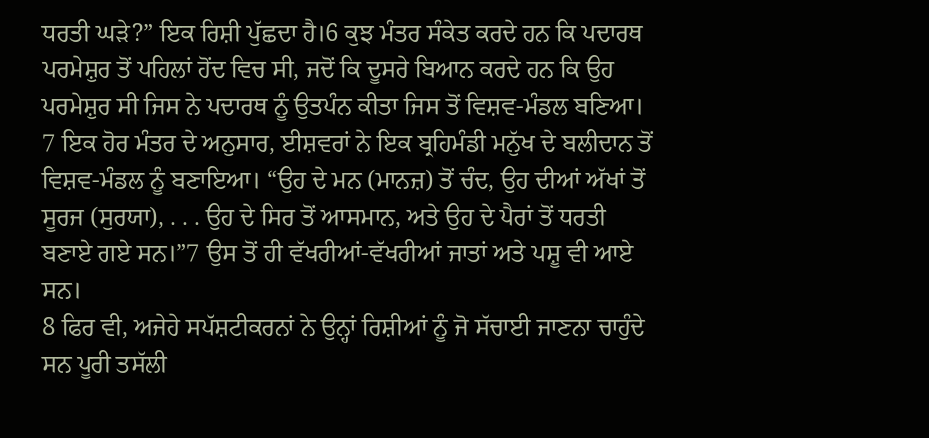ਧਰਤੀ ਘੜੇ?” ਇਕ ਰਿਸ਼ੀ ਪੁੱਛਦਾ ਹੈ।6 ਕੁਝ ਮੰਤਰ ਸੰਕੇਤ ਕਰਦੇ ਹਨ ਕਿ ਪਦਾਰਥ ਪਰਮੇਸ਼ੁਰ ਤੋਂ ਪਹਿਲਾਂ ਹੋਂਦ ਵਿਚ ਸੀ, ਜਦੋਂ ਕਿ ਦੂਸਰੇ ਬਿਆਨ ਕਰਦੇ ਹਨ ਕਿ ਉਹ ਪਰਮੇਸ਼ੁਰ ਸੀ ਜਿਸ ਨੇ ਪਦਾਰਥ ਨੂੰ ਉਤਪੰਨ ਕੀਤਾ ਜਿਸ ਤੋਂ ਵਿਸ਼ਵ-ਮੰਡਲ ਬਣਿਆ।
7 ਇਕ ਹੋਰ ਮੰਤਰ ਦੇ ਅਨੁਸਾਰ, ਈਸ਼ਵਰਾਂ ਨੇ ਇਕ ਬ੍ਰਹਿਮੰਡੀ ਮਨੁੱਖ ਦੇ ਬਲੀਦਾਨ ਤੋਂ ਵਿਸ਼ਵ-ਮੰਡਲ ਨੂੰ ਬਣਾਇਆ। “ਉਹ ਦੇ ਮਨ (ਮਾਨਜ਼) ਤੋਂ ਚੰਦ, ਉਹ ਦੀਆਂ ਅੱਖਾਂ ਤੋਂ ਸੂਰਜ (ਸੁਰਯਾ), . . . ਉਹ ਦੇ ਸਿਰ ਤੋਂ ਆਸਮਾਨ, ਅਤੇ ਉਹ ਦੇ ਪੈਰਾਂ ਤੋਂ ਧਰਤੀ ਬਣਾਏ ਗਏ ਸਨ।”7 ਉਸ ਤੋਂ ਹੀ ਵੱਖਰੀਆਂ-ਵੱਖਰੀਆਂ ਜਾਤਾਂ ਅਤੇ ਪਸ਼ੂ ਵੀ ਆਏ ਸਨ।
8 ਫਿਰ ਵੀ, ਅਜੇਹੇ ਸਪੱਸ਼ਟੀਕਰਨਾਂ ਨੇ ਉਨ੍ਹਾਂ ਰਿਸ਼ੀਆਂ ਨੂੰ ਜੋ ਸੱਚਾਈ ਜਾਣਨਾ ਚਾਹੁੰਦੇ ਸਨ ਪੂਰੀ ਤਸੱਲੀ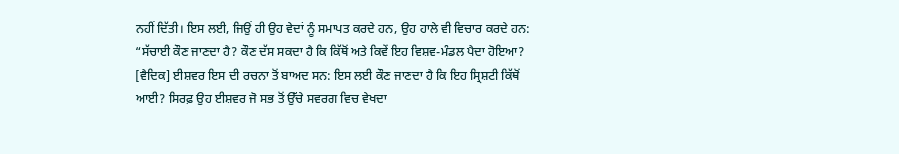ਨਹੀਂ ਦਿੱਤੀ। ਇਸ ਲਈ, ਜਿਉਂ ਹੀ ਉਹ ਵੇਦਾਂ ਨੂੰ ਸਮਾਪਤ ਕਰਦੇ ਹਨ, ਉਹ ਹਾਲੇ ਵੀ ਵਿਚਾਰ ਕਰਦੇ ਹਨ: “ਸੱਚਾਈ ਕੌਣ ਜਾਣਦਾ ਹੈ? ਕੌਣ ਦੱਸ ਸਕਦਾ ਹੈ ਕਿ ਕਿੱਥੋਂ ਅਤੇ ਕਿਵੇਂ ਇਹ ਵਿਸ਼ਵ-ਮੰਡਲ ਪੈਦਾ ਹੋਇਆ? [ਵੈਦਿਕ] ਈਸ਼ਵਰ ਇਸ ਦੀ ਰਚਨਾ ਤੋਂ ਬਾਅਦ ਸਨ: ਇਸ ਲਈ ਕੌਣ ਜਾਣਦਾ ਹੈ ਕਿ ਇਹ ਸ੍ਰਿਸ਼ਟੀ ਕਿੱਥੋਂ ਆਈ? ਸਿਰਫ਼ ਉਹ ਈਸ਼ਵਰ ਜੋ ਸਭ ਤੋਂ ਉੱਚੇ ਸਵਰਗ ਵਿਚ ਵੇਖਦਾ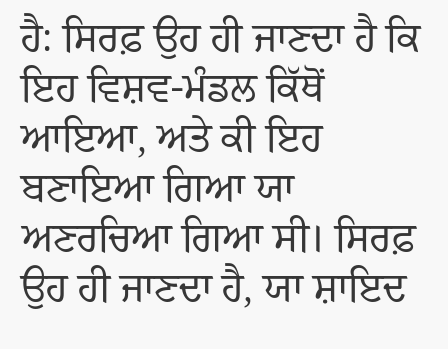ਹੈ: ਸਿਰਫ਼ ਉਹ ਹੀ ਜਾਣਦਾ ਹੈ ਕਿ ਇਹ ਵਿਸ਼ਵ-ਮੰਡਲ ਕਿੱਥੋਂ ਆਇਆ, ਅਤੇ ਕੀ ਇਹ ਬਣਾਇਆ ਗਿਆ ਯਾ ਅਣਰਚਿਆ ਗਿਆ ਸੀ। ਸਿਰਫ਼ ਉਹ ਹੀ ਜਾਣਦਾ ਹੈ, ਯਾ ਸ਼ਾਇਦ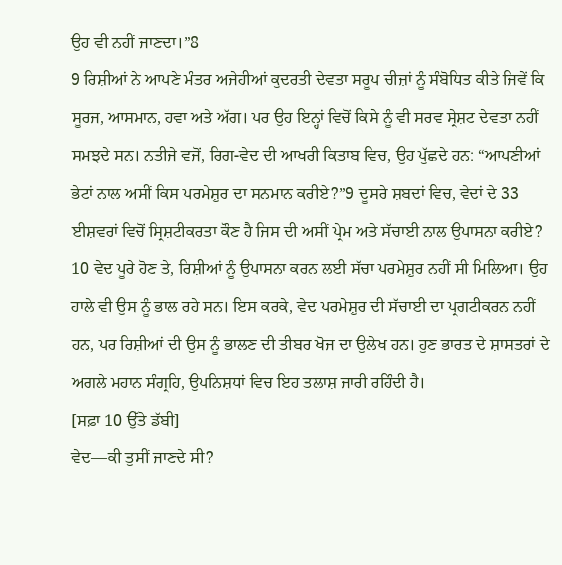ਉਹ ਵੀ ਨਹੀਂ ਜਾਣਦਾ।”8
9 ਰਿਸ਼ੀਆਂ ਨੇ ਆਪਣੇ ਮੰਤਰ ਅਜੇਹੀਆਂ ਕੁਦਰਤੀ ਦੇਵਤਾ ਸਰੂਪ ਚੀਜ਼ਾਂ ਨੂੰ ਸੰਬੋਧਿਤ ਕੀਤੇ ਜਿਵੇਂ ਕਿ ਸੂਰਜ, ਆਸਮਾਨ, ਹਵਾ ਅਤੇ ਅੱਗ। ਪਰ ਉਹ ਇਨ੍ਹਾਂ ਵਿਚੋਂ ਕਿਸੇ ਨੂੰ ਵੀ ਸਰਵ ਸ੍ਰੇਸ਼ਟ ਦੇਵਤਾ ਨਹੀਂ ਸਮਝਦੇ ਸਨ। ਨਤੀਜੇ ਵਜੋਂ, ਰਿਗ-ਵੇਦ ਦੀ ਆਖਰੀ ਕਿਤਾਬ ਵਿਚ, ਉਹ ਪੁੱਛਦੇ ਹਨ: “ਆਪਣੀਆਂ ਭੇਟਾਂ ਨਾਲ ਅਸੀਂ ਕਿਸ ਪਰਮੇਸ਼ੁਰ ਦਾ ਸਨਮਾਨ ਕਰੀਏ?”9 ਦੂਸਰੇ ਸ਼ਬਦਾਂ ਵਿਚ, ਵੇਦਾਂ ਦੇ 33 ਈਸ਼ਵਰਾਂ ਵਿਚੋਂ ਸ੍ਰਿਸ਼ਟੀਕਰਤਾ ਕੌਣ ਹੈ ਜਿਸ ਦੀ ਅਸੀਂ ਪ੍ਰੇਮ ਅਤੇ ਸੱਚਾਈ ਨਾਲ ਉਪਾਸਨਾ ਕਰੀਏ?
10 ਵੇਦ ਪੂਰੇ ਹੋਣ ਤੇ, ਰਿਸ਼ੀਆਂ ਨੂੰ ਉਪਾਸਨਾ ਕਰਨ ਲਈ ਸੱਚਾ ਪਰਮੇਸ਼ੁਰ ਨਹੀਂ ਸੀ ਮਿਲਿਆ। ਉਹ ਹਾਲੇ ਵੀ ਉਸ ਨੂੰ ਭਾਲ ਰਹੇ ਸਨ। ਇਸ ਕਰਕੇ, ਵੇਦ ਪਰਮੇਸ਼ੁਰ ਦੀ ਸੱਚਾਈ ਦਾ ਪ੍ਰਗਟੀਕਰਨ ਨਹੀਂ ਹਨ, ਪਰ ਰਿਸ਼ੀਆਂ ਦੀ ਉਸ ਨੂੰ ਭਾਲਣ ਦੀ ਤੀਬਰ ਖੋਜ ਦਾ ਉਲੇਖ ਹਨ। ਹੁਣ ਭਾਰਤ ਦੇ ਸ਼ਾਸਤਰਾਂ ਦੇ ਅਗਲੇ ਮਹਾਨ ਸੰਗ੍ਰਹਿ, ਉਪਨਿਸ਼ਧਾਂ ਵਿਚ ਇਹ ਤਲਾਸ਼ ਜਾਰੀ ਰਹਿੰਦੀ ਹੈ।
[ਸਫ਼ਾ 10 ਉੱਤੇ ਡੱਬੀ]
ਵੇਦ—ਕੀ ਤੁਸੀਂ ਜਾਣਦੇ ਸੀ?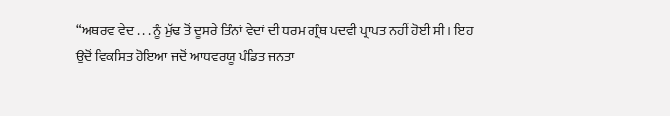“ਅਥਰਵ ਵੇਦ . . . ਨੂੰ ਮੁੱਢ ਤੋਂ ਦੂਸਰੇ ਤਿੰਨਾਂ ਵੇਦਾਂ ਦੀ ਧਰਮ ਗ੍ਰੰਥ ਪਦਵੀ ਪ੍ਰਾਪਤ ਨਹੀਂ ਹੋਈ ਸੀ। ਇਹ ਉਦੋਂ ਵਿਕਸਿਤ ਹੋਇਆ ਜਦੋਂ ਆਧਵਰਯੂ ਪੰਡਿਤ ਜਨਤਾ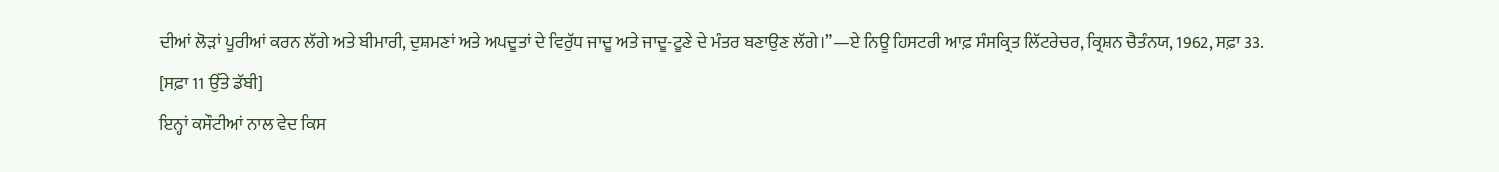ਦੀਆਂ ਲੋੜਾਂ ਪੂਰੀਆਂ ਕਰਨ ਲੱਗੇ ਅਤੇ ਬੀਮਾਰੀ, ਦੁਸ਼ਮਣਾਂ ਅਤੇ ਅਪਦੂਤਾਂ ਦੇ ਵਿਰੁੱਧ ਜਾਦੂ ਅਤੇ ਜਾਦੂ-ਟੂਣੇ ਦੇ ਮੰਤਰ ਬਣਾਉਣ ਲੱਗੇ।”—ਏ ਨਿਊ ਹਿਸਟਰੀ ਆਫ਼ ਸੰਸਕ੍ਰਿਤ ਲਿੱਟਰੇਚਰ, ਕ੍ਰਿਸ਼ਨ ਚੈਤੰਨਯ, 1962, ਸਫ਼ਾ 33.
[ਸਫ਼ਾ 11 ਉੱਤੇ ਡੱਬੀ]
ਇਨ੍ਹਾਂ ਕਸੌਟੀਆਂ ਨਾਲ ਵੇਦ ਕਿਸ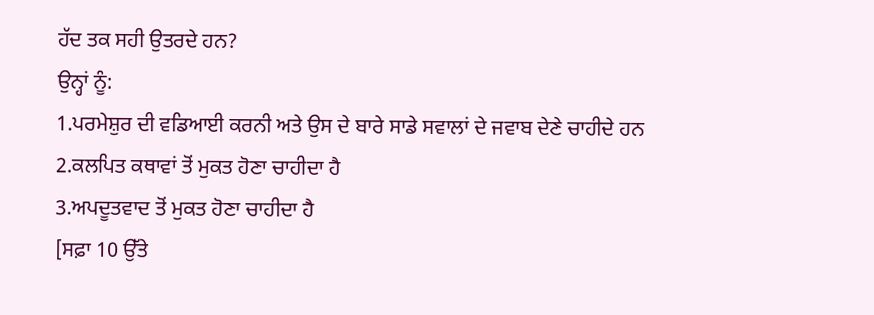ਹੱਦ ਤਕ ਸਹੀ ਉਤਰਦੇ ਹਨ?
ਉਨ੍ਹਾਂ ਨੂੰ:
1.ਪਰਮੇਸ਼ੁਰ ਦੀ ਵਡਿਆਈ ਕਰਨੀ ਅਤੇ ਉਸ ਦੇ ਬਾਰੇ ਸਾਡੇ ਸਵਾਲਾਂ ਦੇ ਜਵਾਬ ਦੇਣੇ ਚਾਹੀਦੇ ਹਨ
2.ਕਲਪਿਤ ਕਥਾਵਾਂ ਤੋਂ ਮੁਕਤ ਹੋਣਾ ਚਾਹੀਦਾ ਹੈ
3.ਅਪਦੂਤਵਾਦ ਤੋਂ ਮੁਕਤ ਹੋਣਾ ਚਾਹੀਦਾ ਹੈ
[ਸਫ਼ਾ 10 ਉੱਤੇ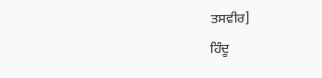ਤਸਵੀਰ]
ਹਿੰਦੂ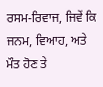ਰਸਮ-ਰਿਵਾਜ, ਜਿਵੇਂ ਕਿ ਜਨਮ, ਵਿਆਹ, ਅਤੇ ਮੌਤ ਹੋਣ ਤੇ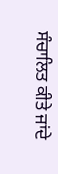ਸੰਚਾਲਿਤ ਕੀਤੇ ਜਾਂਦੇ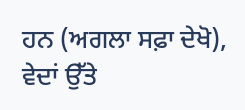ਹਨ (ਅਗਲਾ ਸਫ਼ਾ ਦੇਖੋ), ਵੇਦਾਂ ਉੱਤੇ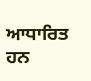ਆਧਾਰਿਤ ਹਨ